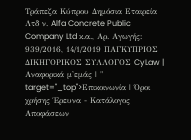Τράπεζα Κύπρου Δημόσια Εταιρεία Λτδ ν. Alfa Concrete Public Company Ltd κ.α., Αρ. Αγωγής: 939/2016, 14/1/2019 ΠΑΓΚΥΠΡΙΟΣ ΔΙΚΗΓΟΡΙΚΟΣ ΣΥΛΛΟΓΟΣ CyLaw | Αναφορικά μ'εμάς | " target="_top">Επικοινωνία | Όροι χρήσης Έρευνα - Κατάλογος Αποφάσεων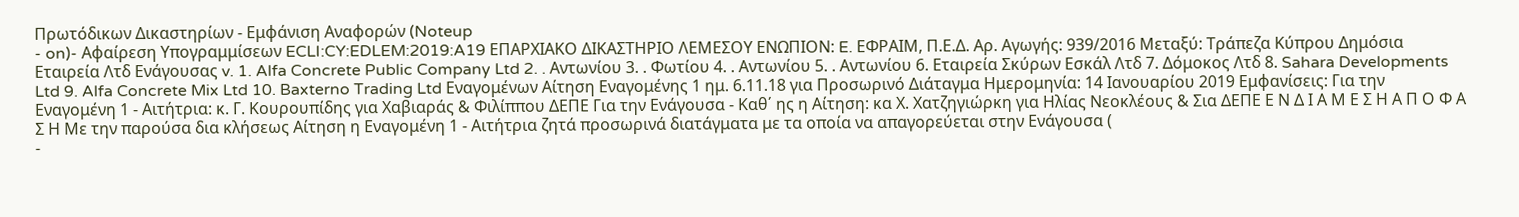Πρωτόδικων Δικαστηρίων - Εμφάνιση Αναφορών (Noteup
- on)- Αφαίρεση Υπογραμμίσεων ECLI:CY:EDLEM:2019:A19 ΕΠΑΡΧΙΑΚΟ ΔΙΚΑΣΤΗΡΙΟ ΛΕΜΕΣΟΥ ΕΝΩΠΙΟΝ: E. ΕΦΡΑΙΜ, Π.Ε.Δ. Αρ. Αγωγής: 939/2016 Μεταξύ: Τράπεζα Κύπρου Δημόσια Εταιρεία Λτδ Ενάγουσας v. 1. Alfa Concrete Public Company Ltd 2. . Αντωνίου 3. . Φωτίου 4. . Αντωνίου 5. . Αντωνίου 6. Εταιρεία Σκύρων Εσκάλ Λτδ 7. Δόμοκος Λτδ 8. Sahara Developments Ltd 9. Alfa Concrete Mix Ltd 10. Baxterno Trading Ltd Εναγoμένων Αίτηση Εναγομένης 1 ημ. 6.11.18 για Προσωρινό Διάταγμα Ημερομηνία: 14 Ιανουαρίου 2019 Εμφανίσεις: Για την Εναγομένη 1 - Αιτήτρια: κ. Γ. Κουρουπίδης για Χαβιαράς & Φιλίππου ΔΕΠΕ Για την Ενάγουσα - Καθ΄ ης η Αίτηση: κα Χ. Χατζηγιώρκη για Ηλίας Νεοκλέους & Σια ΔΕΠΕ Ε Ν Δ Ι Α Μ Ε Σ Η Α Π Ο Φ Α Σ Η Με την παρούσα δια κλήσεως Αίτηση η Εναγομένη 1 - Αιτήτρια ζητά προσωρινά διατάγματα με τα οποία να απαγορεύεται στην Ενάγουσα (
-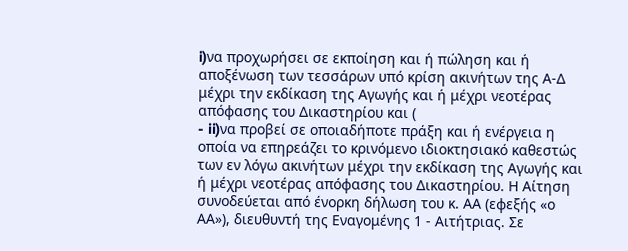i)να προχωρήσει σε εκποίηση και ή πώληση και ή αποξένωση των τεσσάρων υπό κρίση ακινήτων της Α-Δ μέχρι την εκδίκαση της Αγωγής και ή μέχρι νεοτέρας απόφασης του Δικαστηρίου και (
- ii)να προβεί σε οποιαδήποτε πράξη και ή ενέργεια η οποία να επηρεάζει το κρινόμενο ιδιοκτησιακό καθεστώς των εν λόγω ακινήτων μέχρι την εκδίκαση της Αγωγής και ή μέχρι νεοτέρας απόφασης του Δικαστηρίου. Η Αίτηση συνοδεύεται από ένορκη δήλωση του κ. ΑΑ (εφεξής «ο ΑΑ»), διευθυντή της Εναγομένης 1 - Αιτήτριας. Σε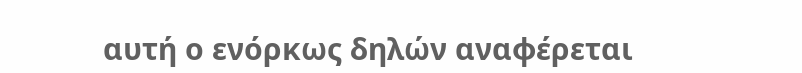αυτή ο ενόρκως δηλών αναφέρεται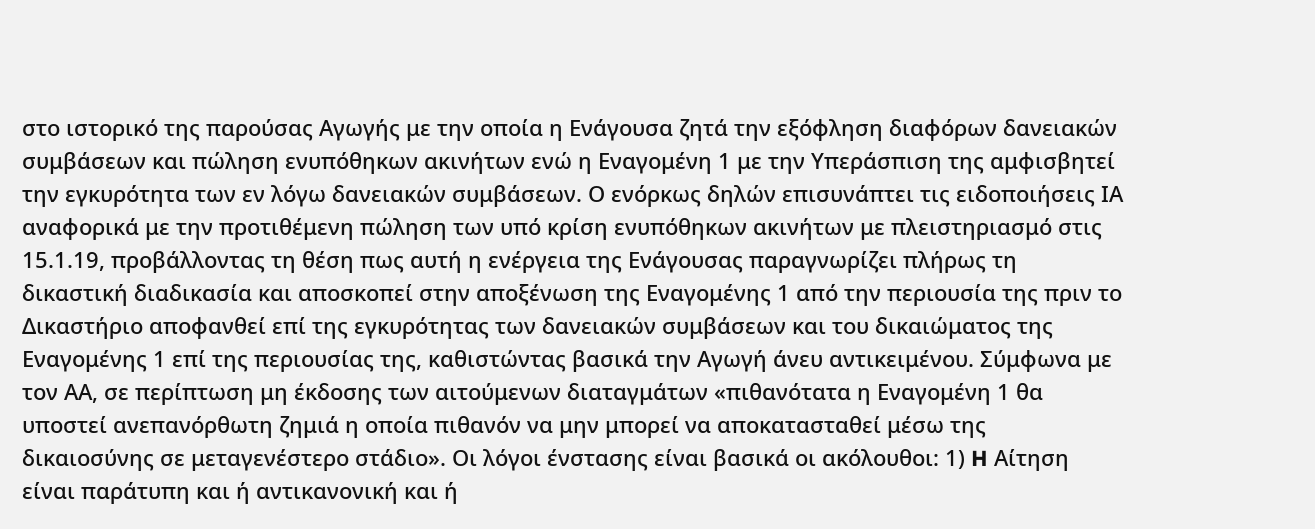στο ιστορικό της παρούσας Αγωγής με την οποία η Ενάγουσα ζητά την εξόφληση διαφόρων δανειακών συμβάσεων και πώληση ενυπόθηκων ακινήτων ενώ η Εναγομένη 1 με την Υπεράσπιση της αμφισβητεί την εγκυρότητα των εν λόγω δανειακών συμβάσεων. Ο ενόρκως δηλών επισυνάπτει τις ειδοποιήσεις ΙΑ αναφορικά με την προτιθέμενη πώληση των υπό κρίση ενυπόθηκων ακινήτων με πλειστηριασμό στις 15.1.19, προβάλλοντας τη θέση πως αυτή η ενέργεια της Ενάγουσας παραγνωρίζει πλήρως τη δικαστική διαδικασία και αποσκοπεί στην αποξένωση της Εναγομένης 1 από την περιουσία της πριν το Δικαστήριο αποφανθεί επί της εγκυρότητας των δανειακών συμβάσεων και του δικαιώματος της Εναγομένης 1 επί της περιουσίας της, καθιστώντας βασικά την Αγωγή άνευ αντικειμένου. Σύμφωνα με τον ΑΑ, σε περίπτωση μη έκδοσης των αιτούμενων διαταγμάτων «πιθανότατα η Εναγομένη 1 θα υποστεί ανεπανόρθωτη ζημιά η οποία πιθανόν να μην μπορεί να αποκατασταθεί μέσω της δικαιοσύνης σε μεταγενέστερο στάδιο». Οι λόγοι ένστασης είναι βασικά οι ακόλουθοι: 1) H Αίτηση είναι παράτυπη και ή αντικανονική και ή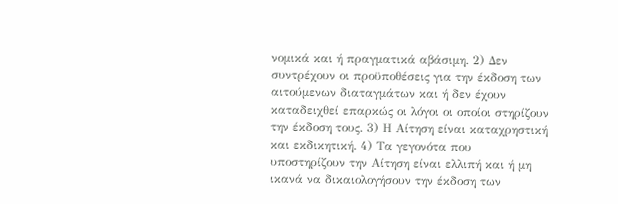νομικά και ή πραγματικά αβάσιμη. 2) Δεν συντρέχουν οι προϋποθέσεις για την έκδοση των αιτούμενων διαταγμάτων και ή δεν έχουν καταδειχθεί επαρκώς οι λόγοι οι οποίοι στηρίζουν την έκδοση τους. 3) Η Αίτηση είναι καταχρηστική και εκδικητική. 4) Τα γεγονότα που υποστηρίζουν την Αίτηση είναι ελλιπή και ή μη ικανά να δικαιολογήσουν την έκδοση των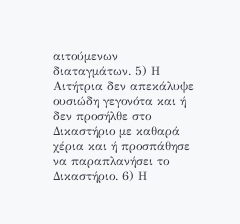αιτούμενων διαταγμάτων. 5) Η Αιτήτρια δεν απεκάλυψε ουσιώδη γεγονότα και ή δεν προσήλθε στο Δικαστήριο με καθαρά χέρια και ή προσπάθησε να παραπλανήσει το Δικαστήριο. 6) Η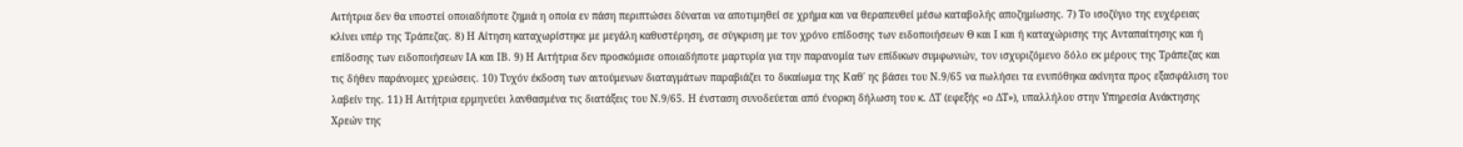Αιτήτρια δεν θα υποστεί οποιαδήποτε ζημιά η οποία εν πάση περιπτώσει δύναται να αποτιμηθεί σε χρήμα και να θεραπευθεί μέσω καταβολής αποζημίωσης. 7) Το ισοζύγιο της ευχέρειας κλίνει υπέρ της Τράπεζας. 8) Η Αίτηση καταχωρίστηκε με μεγάλη καθυστέρηση, σε σύγκριση με τον χρόνο επίδοσης των ειδοποιήσεων Θ και Ι και ή καταχώρισης της Ανταπαίτησης και ή επίδοσης των ειδοποιήσεων ΙΑ και ΙΒ. 9) Η Αιτήτρια δεν προσκόμισε οποιαδήποτε μαρτυρία για την παρανομία των επίδικων συμφωνιών, τον ισχυριζόμενο δόλο εκ μέρους της Τράπεζας και τις δήθεν παράνομες χρεώσεις. 10) Τυχόν έκδοση των αιτούμενων διαταγμάτων παραβιάζει το δικαίωμα της Καθ΄ ης βάσει του Ν.9/65 να πωλήσει τα ενυπόθηκα ακίνητα προς εξασφάλιση του λαβείν της. 11) Η Αιτήτρια ερμηνεύει λανθασμένα τις διατάξεις του Ν.9/65. Η ένσταση συνοδεύεται από ένορκη δήλωση του κ. ΔΤ (εφεξής «ο ΔΤ»), υπαλλήλου στην Υπηρεσία Ανάκτησης Χρεών της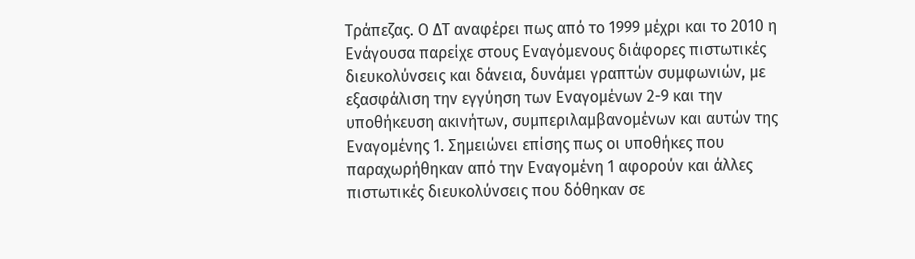Τράπεζας. Ο ΔΤ αναφέρει πως από το 1999 μέχρι και το 2010 η Ενάγουσα παρείχε στους Εναγόμενους διάφορες πιστωτικές διευκολύνσεις και δάνεια, δυνάμει γραπτών συμφωνιών, με εξασφάλιση την εγγύηση των Εναγομένων 2-9 και την υποθήκευση ακινήτων, συμπεριλαμβανομένων και αυτών της Εναγομένης 1. Σημειώνει επίσης πως οι υποθήκες που παραχωρήθηκαν από την Εναγομένη 1 αφορούν και άλλες πιστωτικές διευκολύνσεις που δόθηκαν σε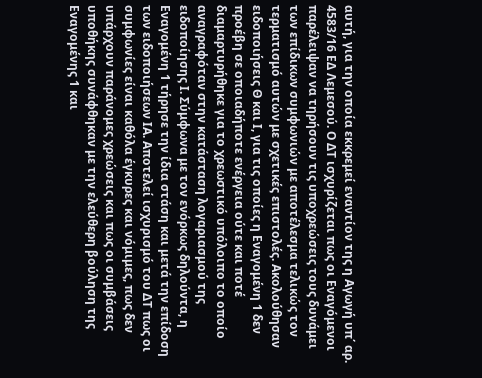αυτή, για την οποία εκκρεμεί εναντίον της η Αγωγή υπ΄ αρ. 4583/16 ΕΔ Λεμεσού. Ο ΔΤ ισχυρίζεται πως οι Εναγόμενοι παρέλειψαν να τηρήσουν τις υποχρεώσεις τους δυνάμει των επίδικων συμφωνιών με αποτέλεσμα τελικώς τον τερματισμό αυτών με σχετικές επιστολές. Ακολούθησαν ειδοποιήσεις Θ και Ι, για τις οποίες η Εναγομένη 1 δεν προέβη σε οποιαδήποτε ενέργεια ούτε και ποτέ διαμαρτυρήθηκε για το χρεωστικό υπόλοιπο το οποίο αναγραφόταν στην κατάσταση λογαριασμού της ειδοποίησης Ι. Σύμφωνα με τον ενόρκως δηλούντα, η Εναγομένη 1 τήρησε την ίδια στάση και μετά την επίδοση των ειδοποιήσεων ΙΑ. Αποτελεί ισχυρισμό του ΔΤ πως οι συμφωνίες είναι καθόλα έγκυρες και νόμιμες, πως δεν υπάρχουν παράνομες χρεώσεις και πως οι συμβάσεις υποθήκης συνάφθηκαν με την ελεύθερη βούληση της Εναγομένης 1 και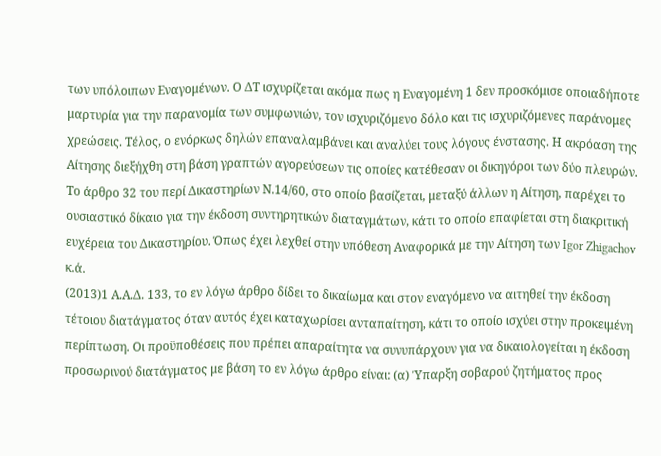των υπόλοιπων Εναγομένων. Ο ΔΤ ισχυρίζεται ακόμα πως η Εναγομένη 1 δεν προσκόμισε οποιαδήποτε μαρτυρία για την παρανομία των συμφωνιών, τον ισχυριζόμενο δόλο και τις ισχυριζόμενες παράνομες χρεώσεις. Τέλος, ο ενόρκως δηλών επαναλαμβάνει και αναλύει τους λόγους ένστασης. Η ακρόαση της Αίτησης διεξήχθη στη βάση γραπτών αγορεύσεων τις οποίες κατέθεσαν οι δικηγόροι των δύο πλευρών. Το άρθρο 32 του περί Δικαστηρίων Ν.14/60, στο οποίο βασίζεται, μεταξύ άλλων η Αίτηση, παρέχει το ουσιαστικό δίκαιο για την έκδοση συντηρητικών διαταγμάτων, κάτι το οποίο επαφίεται στη διακριτική ευχέρεια του Δικαστηρίου. Όπως έχει λεχθεί στην υπόθεση Αναφορικά με την Αίτηση των Igor Zhigachov κ.ά.
(2013)1 Α.Α.Δ. 133, το εν λόγω άρθρο δίδει το δικαίωμα και στον εναγόμενο να αιτηθεί την έκδοση τέτοιου διατάγματος όταν αυτός έχει καταχωρίσει ανταπαίτηση, κάτι το οποίο ισχύει στην προκειμένη περίπτωση. Οι προϋποθέσεις που πρέπει απαραίτητα να συνυπάρχουν για να δικαιολογείται η έκδοση προσωρινού διατάγματος με βάση το εν λόγω άρθρο είναι: (α) Ύπαρξη σοβαρού ζητήματος προς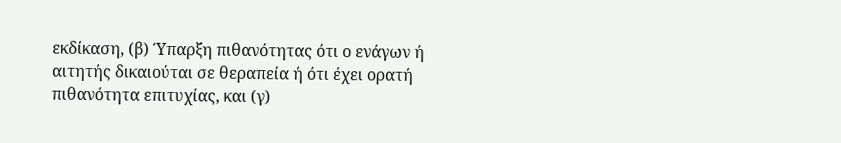εκδίκαση, (β) Ύπαρξη πιθανότητας ότι ο ενάγων ή αιτητής δικαιούται σε θεραπεία ή ότι έχει ορατή πιθανότητα επιτυχίας, και (γ)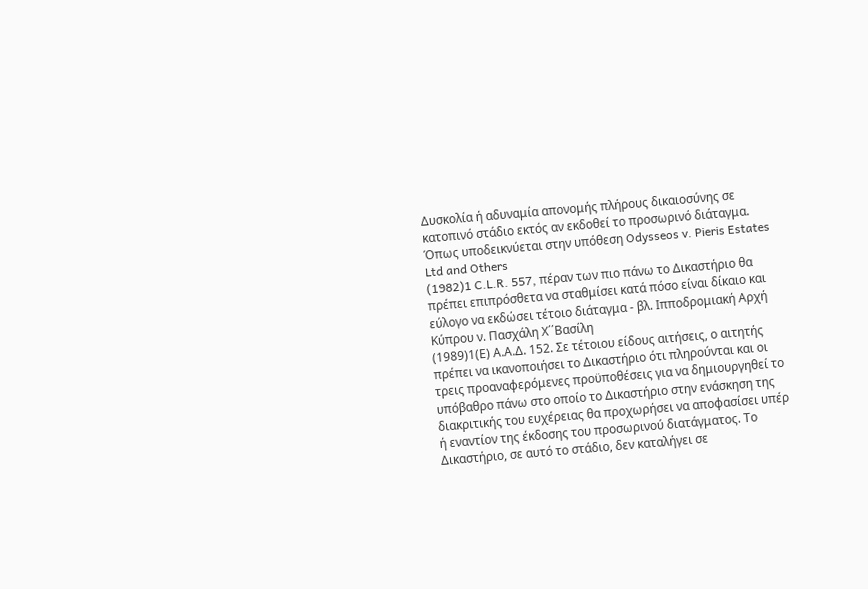Δυσκολία ή αδυναμία απονομής πλήρους δικαιοσύνης σε κατοπινό στάδιο εκτός αν εκδοθεί το προσωρινό διάταγμα. Όπως υποδεικνύεται στην υπόθεση Odysseos v. Pieris Estates Ltd and Others
(1982)1 C.L.R. 557, πέραν των πιο πάνω το Δικαστήριο θα πρέπει επιπρόσθετα να σταθμίσει κατά πόσο είναι δίκαιο και εύλογο να εκδώσει τέτοιο διάταγμα - βλ. Ιπποδρομιακή Αρχή Κύπρου ν. Πασχάλη Χ΄΄Βασίλη
(1989)1(Ε) Α.Α.Δ. 152. Σε τέτοιου είδους αιτήσεις, ο αιτητής πρέπει να ικανοποιήσει το Δικαστήριο ότι πληρούνται και οι τρεις προαναφερόμενες προϋποθέσεις για να δημιουργηθεί το υπόβαθρο πάνω στο οποίο το Δικαστήριο στην ενάσκηση της διακριτικής του ευχέρειας θα προχωρήσει να αποφασίσει υπέρ ή εναντίον της έκδοσης του προσωρινού διατάγματος. Το Δικαστήριο, σε αυτό το στάδιο, δεν καταλήγει σε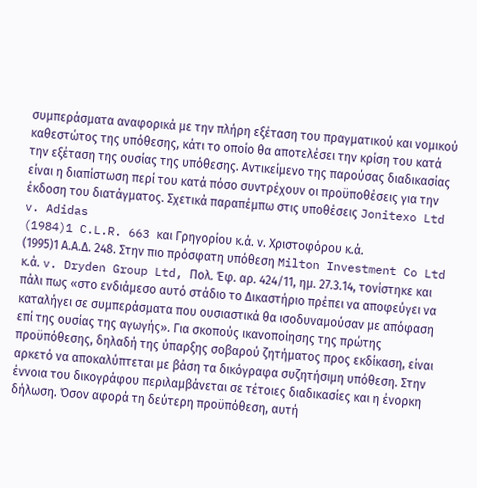συμπεράσματα αναφορικά με την πλήρη εξέταση του πραγματικού και νομικού καθεστώτος της υπόθεσης, κάτι το οποίο θα αποτελέσει την κρίση του κατά την εξέταση της ουσίας της υπόθεσης. Αντικείμενο της παρούσας διαδικασίας είναι η διαπίστωση περί του κατά πόσο συντρέχουν οι προϋποθέσεις για την έκδοση του διατάγματος. Σχετικά παραπέμπω στις υποθέσεις Jonitexo Ltd v. Adidas
(1984)1 C.L.R. 663 και Γρηγορίου κ.ά. ν. Χριστοφόρου κ.ά.
(1995)1 Α.Α.Δ. 248. Στην πιο πρόσφατη υπόθεση Milton Investment Co Ltd κ.ά. v. Dryden Group Ltd, Πολ. Έφ. αρ. 424/11, ημ. 27.3.14, τονίστηκε και πάλι πως «στο ενδιάμεσο αυτό στάδιο το Δικαστήριο πρέπει να αποφεύγει να καταλήγει σε συμπεράσματα που ουσιαστικά θα ισοδυναμούσαν με απόφαση επί της ουσίας της αγωγής». Για σκοπούς ικανοποίησης της πρώτης προϋπόθεσης, δηλαδή της ύπαρξης σοβαρού ζητήματος προς εκδίκαση, είναι αρκετό να αποκαλύπτεται με βάση τα δικόγραφα συζητήσιμη υπόθεση. Στην έννοια του δικογράφου περιλαμβάνεται σε τέτοιες διαδικασίες και η ένορκη δήλωση. Όσον αφορά τη δεύτερη προϋπόθεση, αυτή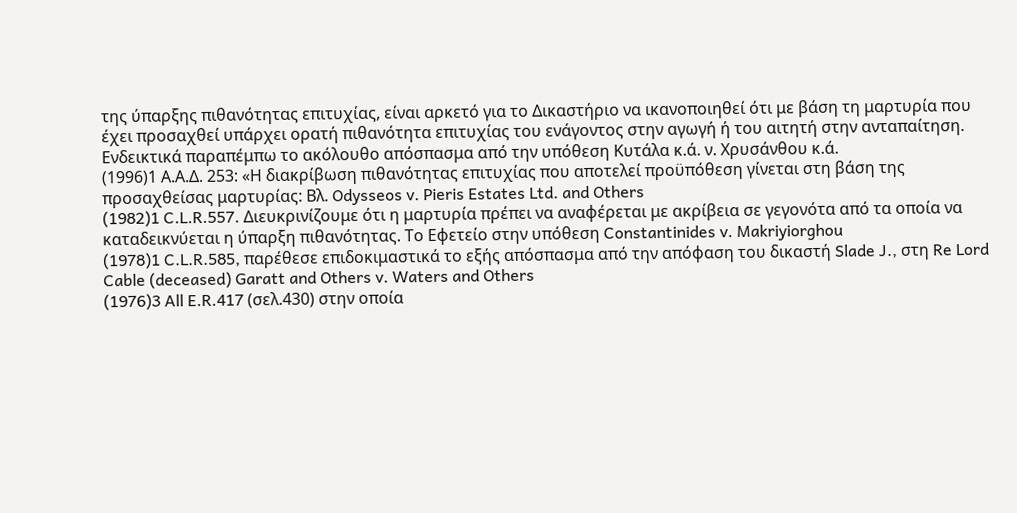της ύπαρξης πιθανότητας επιτυχίας, είναι αρκετό για το Δικαστήριο να ικανοποιηθεί ότι με βάση τη μαρτυρία που έχει προσαχθεί υπάρχει ορατή πιθανότητα επιτυχίας του ενάγοντος στην αγωγή ή του αιτητή στην ανταπαίτηση. Ενδεικτικά παραπέμπω το ακόλουθο απόσπασμα από την υπόθεση Κυτάλα κ.ά. ν. Χρυσάνθου κ.ά.
(1996)1 Α.Α.Δ. 253: «Η διακρίβωση πιθανότητας επιτυχίας που αποτελεί προϋπόθεση γίνεται στη βάση της προσαχθείσας μαρτυρίας: Βλ. Odysseos v. Pieris Estates Ltd. and Others
(1982)1 C.L.R.557. Διευκρινίζουμε ότι η μαρτυρία πρέπει να αναφέρεται με ακρίβεια σε γεγονότα από τα οποία να καταδεικνύεται η ύπαρξη πιθανότητας. Το Εφετείο στην υπόθεση Constantinides v. Makriyiorghou
(1978)1 C.L.R.585, παρέθεσε επιδοκιμαστικά το εξής απόσπασμα από την απόφαση του δικαστή Slade J., στη Re Lord Cable (deceased) Garatt and Others v. Waters and Others
(1976)3 All E.R.417 (σελ.430) στην οποία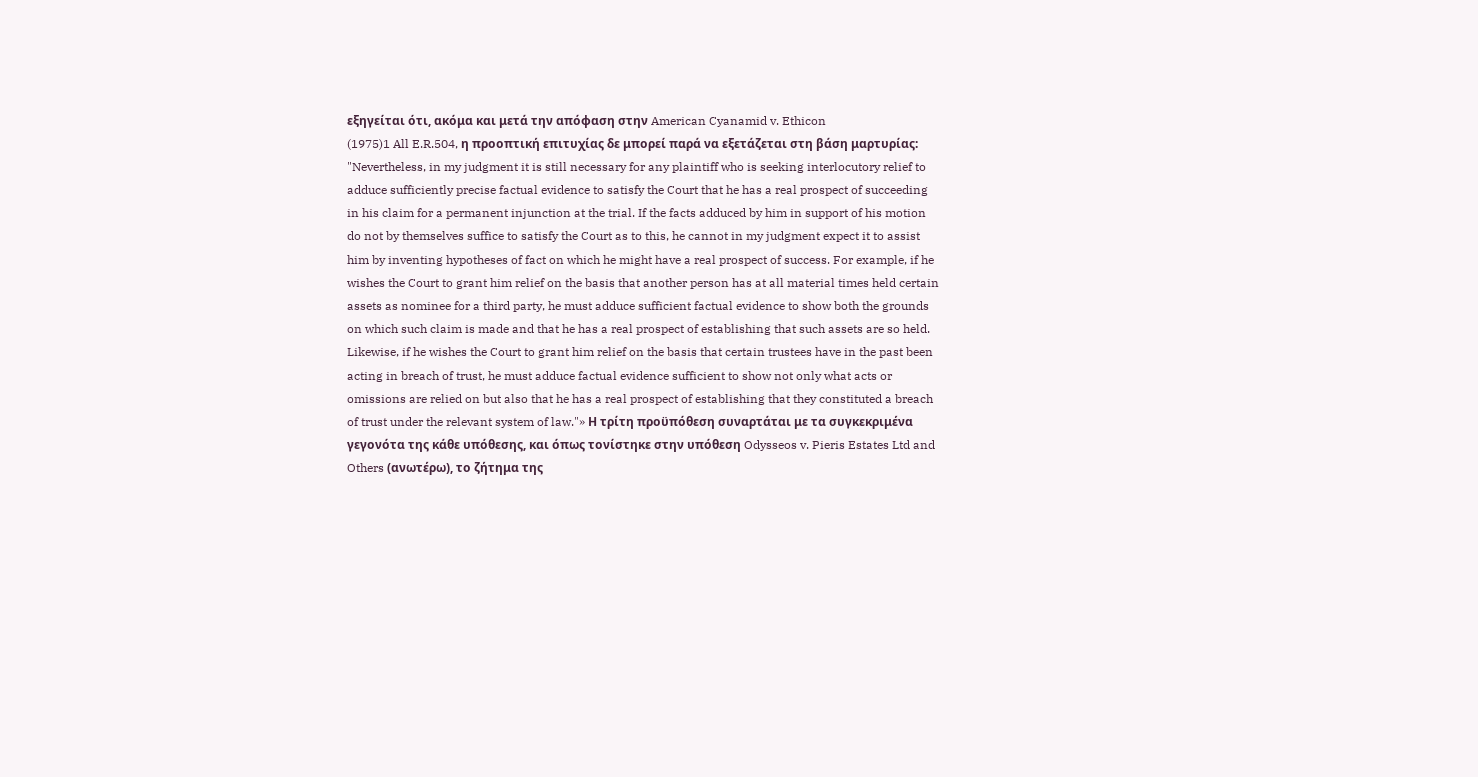εξηγείται ότι, ακόμα και μετά την απόφαση στην American Cyanamid v. Ethicon
(1975)1 All E.R.504, η προοπτική επιτυχίας δε μπορεί παρά να εξετάζεται στη βάση μαρτυρίας: "Nevertheless, in my judgment it is still necessary for any plaintiff who is seeking interlocutory relief to adduce sufficiently precise factual evidence to satisfy the Court that he has a real prospect of succeeding in his claim for a permanent injunction at the trial. If the facts adduced by him in support of his motion do not by themselves suffice to satisfy the Court as to this, he cannot in my judgment expect it to assist him by inventing hypotheses of fact on which he might have a real prospect of success. For example, if he wishes the Court to grant him relief on the basis that another person has at all material times held certain assets as nominee for a third party, he must adduce sufficient factual evidence to show both the grounds on which such claim is made and that he has a real prospect of establishing that such assets are so held. Likewise, if he wishes the Court to grant him relief on the basis that certain trustees have in the past been acting in breach of trust, he must adduce factual evidence sufficient to show not only what acts or omissions are relied on but also that he has a real prospect of establishing that they constituted a breach of trust under the relevant system of law."» Η τρίτη προϋπόθεση συναρτάται με τα συγκεκριμένα γεγονότα της κάθε υπόθεσης, και όπως τονίστηκε στην υπόθεση Odysseos v. Pieris Estates Ltd and Others (ανωτέρω), το ζήτημα της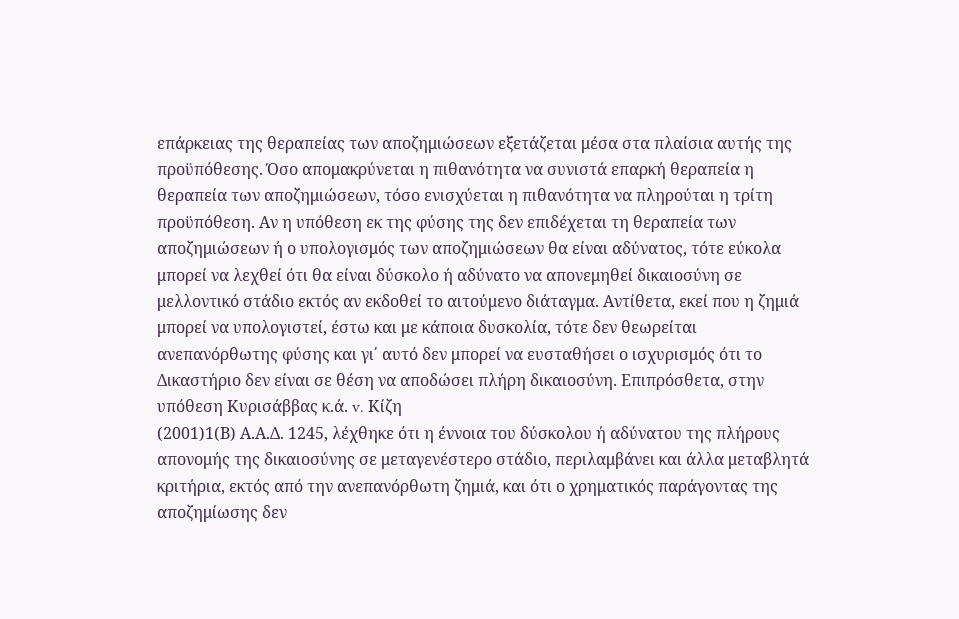επάρκειας της θεραπείας των αποζημιώσεων εξετάζεται μέσα στα πλαίσια αυτής της προϋπόθεσης. Όσο απομακρύνεται η πιθανότητα να συνιστά επαρκή θεραπεία η θεραπεία των αποζημιώσεων, τόσο ενισχύεται η πιθανότητα να πληρούται η τρίτη προϋπόθεση. Αν η υπόθεση εκ της φύσης της δεν επιδέχεται τη θεραπεία των αποζημιώσεων ή ο υπολογισμός των αποζημιώσεων θα είναι αδύνατος, τότε εύκολα μπορεί να λεχθεί ότι θα είναι δύσκολο ή αδύνατο να απονεμηθεί δικαιοσύνη σε μελλοντικό στάδιο εκτός αν εκδοθεί το αιτούμενο διάταγμα. Αντίθετα, εκεί που η ζημιά μπορεί να υπολογιστεί, έστω και με κάποια δυσκολία, τότε δεν θεωρείται ανεπανόρθωτης φύσης και γι΄ αυτό δεν μπορεί να ευσταθήσει ο ισχυρισμός ότι το Δικαστήριο δεν είναι σε θέση να αποδώσει πλήρη δικαιοσύνη. Επιπρόσθετα, στην υπόθεση Κυρισάββας κ.ά. v. Κίζη
(2001)1(Β) Α.Α.Δ. 1245, λέχθηκε ότι η έννοια του δύσκολου ή αδύνατου της πλήρους απονομής της δικαιοσύνης σε μεταγενέστερο στάδιο, περιλαμβάνει και άλλα μεταβλητά κριτήρια, εκτός από την ανεπανόρθωτη ζημιά, και ότι ο χρηματικός παράγοντας της αποζημίωσης δεν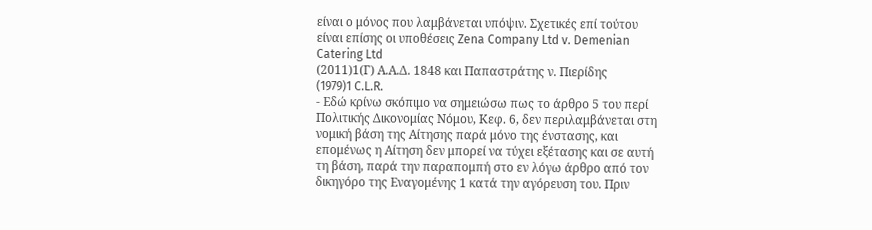είναι ο μόνος που λαμβάνεται υπόψιν. Σχετικές επί τούτου είναι επίσης οι υποθέσεις Zena Company Ltd v. Demenian Catering Ltd
(2011)1(Γ) Α.Α.Δ. 1848 και Παπαστράτης ν. Πιερίδης
(1979)1 C.L.R.
- Εδώ κρίνω σκόπιμο να σημειώσω πως το άρθρο 5 του περί Πολιτικής Δικονομίας Νόμου, Κεφ. 6, δεν περιλαμβάνεται στη νομική βάση της Αίτησης παρά μόνο της ένστασης, και επομένως η Αίτηση δεν μπορεί να τύχει εξέτασης και σε αυτή τη βάση, παρά την παραπομπή στο εν λόγω άρθρο από τον δικηγόρο της Εναγομένης 1 κατά την αγόρευση του. Πριν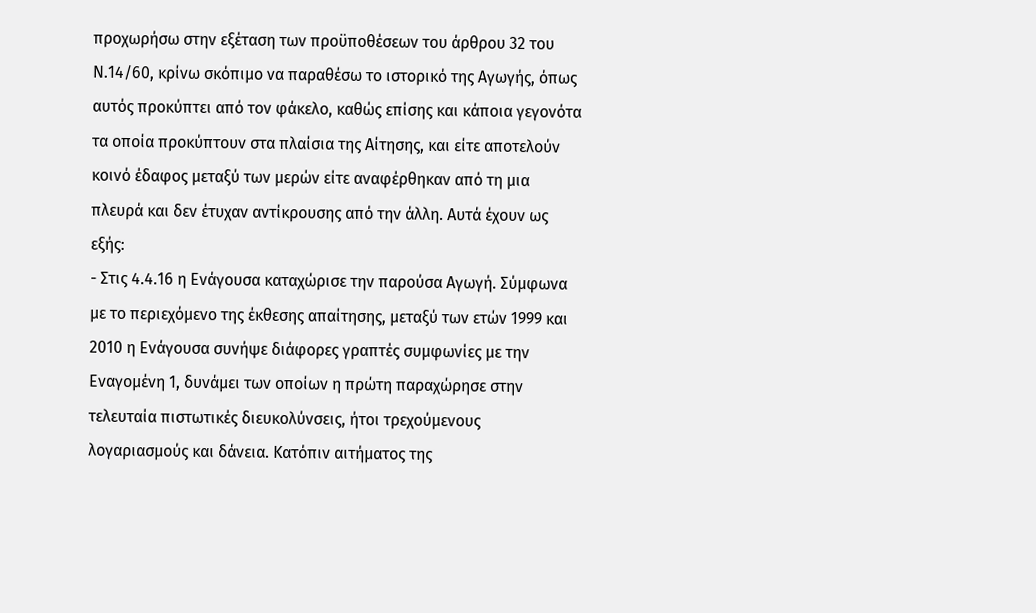προχωρήσω στην εξέταση των προϋποθέσεων του άρθρου 32 του Ν.14/60, κρίνω σκόπιμο να παραθέσω το ιστορικό της Αγωγής, όπως αυτός προκύπτει από τον φάκελο, καθώς επίσης και κάποια γεγονότα τα οποία προκύπτουν στα πλαίσια της Αίτησης, και είτε αποτελούν κοινό έδαφος μεταξύ των μερών είτε αναφέρθηκαν από τη μια πλευρά και δεν έτυχαν αντίκρουσης από την άλλη. Αυτά έχουν ως εξής:
- Στις 4.4.16 η Ενάγουσα καταχώρισε την παρούσα Αγωγή. Σύμφωνα με το περιεχόμενο της έκθεσης απαίτησης, μεταξύ των ετών 1999 και 2010 η Ενάγουσα συνήψε διάφορες γραπτές συμφωνίες με την Εναγομένη 1, δυνάμει των οποίων η πρώτη παραχώρησε στην τελευταία πιστωτικές διευκολύνσεις, ήτοι τρεχούμενους λογαριασμούς και δάνεια. Κατόπιν αιτήματος της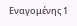Εναγομένης 1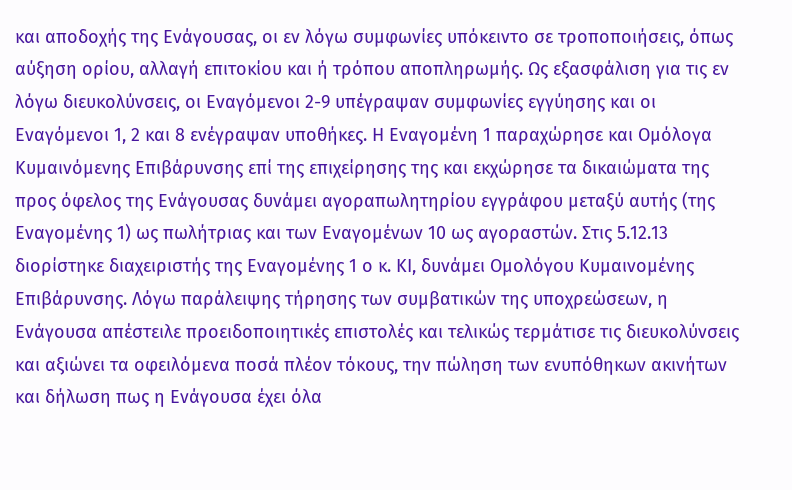και αποδοχής της Ενάγουσας, οι εν λόγω συμφωνίες υπόκειντο σε τροποποιήσεις, όπως αύξηση ορίου, αλλαγή επιτοκίου και ή τρόπου αποπληρωμής. Ως εξασφάλιση για τις εν λόγω διευκολύνσεις, οι Εναγόμενοι 2-9 υπέγραψαν συμφωνίες εγγύησης και οι Εναγόμενοι 1, 2 και 8 ενέγραψαν υποθήκες. Η Εναγομένη 1 παραχώρησε και Ομόλογα Κυμαινόμενης Επιβάρυνσης επί της επιχείρησης της και εκχώρησε τα δικαιώματα της προς όφελος της Ενάγουσας δυνάμει αγοραπωλητηρίου εγγράφου μεταξύ αυτής (της Εναγομένης 1) ως πωλήτριας και των Εναγομένων 10 ως αγοραστών. Στις 5.12.13 διορίστηκε διαχειριστής της Εναγομένης 1 ο κ. ΚΙ, δυνάμει Ομολόγου Κυμαινομένης Επιβάρυνσης. Λόγω παράλειψης τήρησης των συμβατικών της υποχρεώσεων, η Ενάγουσα απέστειλε προειδοποιητικές επιστολές και τελικώς τερμάτισε τις διευκολύνσεις και αξιώνει τα οφειλόμενα ποσά πλέον τόκους, την πώληση των ενυπόθηκων ακινήτων και δήλωση πως η Ενάγουσα έχει όλα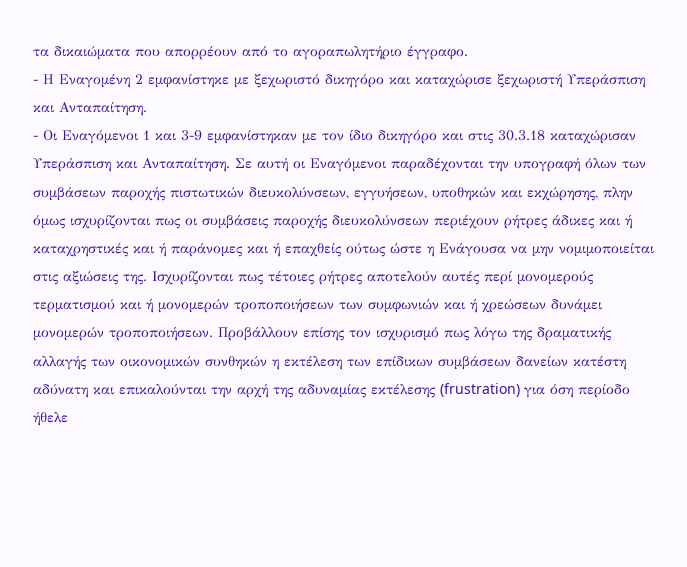τα δικαιώματα που απορρέουν από το αγοραπωλητήριο έγγραφο.
- Η Εναγομένη 2 εμφανίστηκε με ξεχωριστό δικηγόρο και καταχώρισε ξεχωριστή Υπεράσπιση και Ανταπαίτηση.
- Οι Εναγόμενοι 1 και 3-9 εμφανίστηκαν με τον ίδιο δικηγόρο και στις 30.3.18 καταχώρισαν Υπεράσπιση και Ανταπαίτηση. Σε αυτή οι Εναγόμενοι παραδέχονται την υπογραφή όλων των συμβάσεων παροχής πιστωτικών διευκολύνσεων, εγγυήσεων, υποθηκών και εκχώρησης, πλην όμως ισχυρίζονται πως οι συμβάσεις παροχής διευκολύνσεων περιέχουν ρήτρες άδικες και ή καταχρηστικές και ή παράνομες και ή επαχθείς ούτως ώστε η Ενάγουσα να μην νομιμοποιείται στις αξιώσεις της. Ισχυρίζονται πως τέτοιες ρήτρες αποτελούν αυτές περί μονομερούς τερματισμού και ή μονομερών τροποποιήσεων των συμφωνιών και ή χρεώσεων δυνάμει μονομερών τροποποιήσεων. Προβάλλουν επίσης τον ισχυρισμό πως λόγω της δραματικής αλλαγής των οικονομικών συνθηκών η εκτέλεση των επίδικων συμβάσεων δανείων κατέστη αδύνατη και επικαλούνται την αρχή της αδυναμίας εκτέλεσης (frustration) για όση περίοδο ήθελε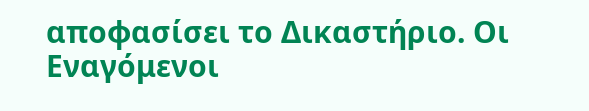αποφασίσει το Δικαστήριο. Οι Εναγόμενοι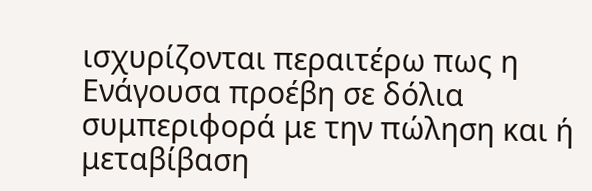ισχυρίζονται περαιτέρω πως η Ενάγουσα προέβη σε δόλια συμπεριφορά με την πώληση και ή μεταβίβαση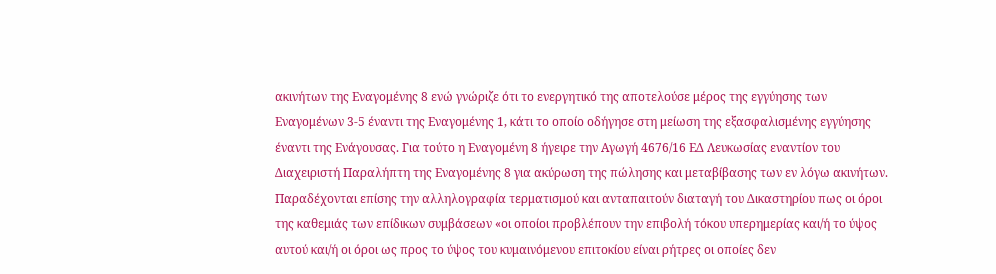ακινήτων της Εναγομένης 8 ενώ γνώριζε ότι το ενεργητικό της αποτελούσε μέρος της εγγύησης των Εναγομένων 3-5 έναντι της Εναγομένης 1, κάτι το οποίο οδήγησε στη μείωση της εξασφαλισμένης εγγύησης έναντι της Ενάγουσας. Για τούτο η Εναγομένη 8 ήγειρε την Αγωγή 4676/16 ΕΔ Λευκωσίας εναντίον του Διαχειριστή Παραλήπτη της Εναγομένης 8 για ακύρωση της πώλησης και μεταβίβασης των εν λόγω ακινήτων. Παραδέχονται επίσης την αλληλογραφία τερματισμού και ανταπαιτούν διαταγή του Δικαστηρίου πως οι όροι της καθεμιάς των επίδικων συμβάσεων «οι οποίοι προβλέπουν την επιβολή τόκου υπερημερίας και/ή το ύψος αυτού και/ή οι όροι ως προς το ύψος του κυμαινόμενου επιτοκίου είναι ρήτρες οι οποίες δεν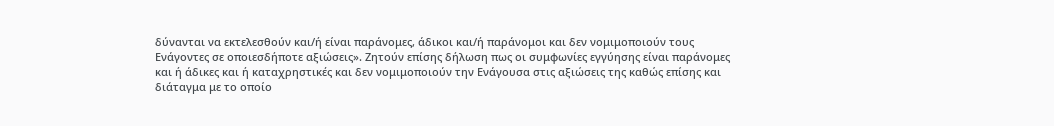δύνανται να εκτελεσθούν και/ή είναι παράνομες, άδικοι και/ή παράνομοι και δεν νομιμοποιούν τους Ενάγοντες σε οποιεσδήποτε αξιώσεις». Ζητούν επίσης δήλωση πως οι συμφωνίες εγγύησης είναι παράνομες και ή άδικες και ή καταχρηστικές και δεν νομιμοποιούν την Ενάγουσα στις αξιώσεις της καθώς επίσης και διάταγμα με το οποίο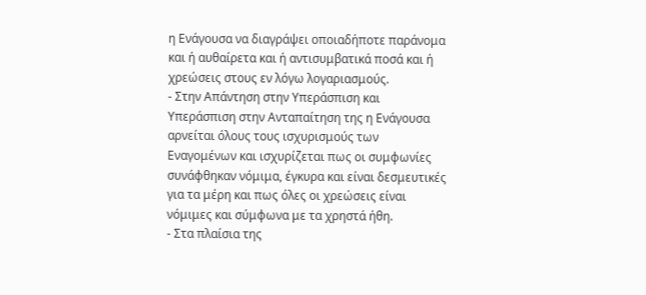η Ενάγουσα να διαγράψει οποιαδήποτε παράνομα και ή αυθαίρετα και ή αντισυμβατικά ποσά και ή χρεώσεις στους εν λόγω λογαριασμούς.
- Στην Απάντηση στην Υπεράσπιση και Υπεράσπιση στην Ανταπαίτηση της η Ενάγουσα αρνείται όλους τους ισχυρισμούς των Εναγομένων και ισχυρίζεται πως οι συμφωνίες συνάφθηκαν νόμιμα, έγκυρα και είναι δεσμευτικές για τα μέρη και πως όλες οι χρεώσεις είναι νόμιμες και σύμφωνα με τα χρηστά ήθη.
- Στα πλαίσια της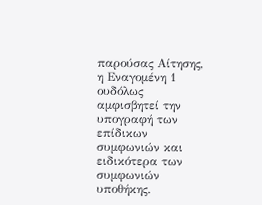παρούσας Αίτησης, η Εναγομένη 1 ουδόλως αμφισβητεί την υπογραφή των επίδικων συμφωνιών και ειδικότερα των συμφωνιών υποθήκης.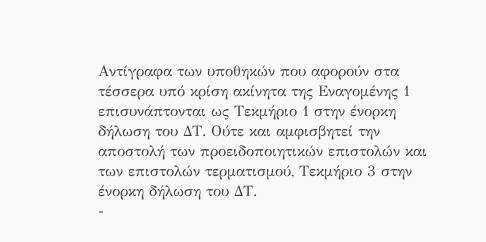Αντίγραφα των υποθηκών που αφορούν στα τέσσερα υπό κρίση ακίνητα της Εναγομένης 1 επισυνάπτονται ως Τεκμήριο 1 στην ένορκη δήλωση του ΔΤ. Ούτε και αμφισβητεί την αποστολή των προειδοποιητικών επιστολών και των επιστολών τερματισμού, Τεκμήριο 3 στην ένορκη δήλωση του ΔΤ.
-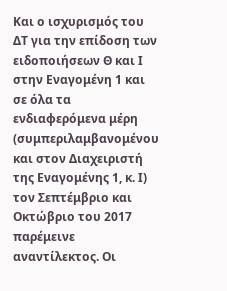Και ο ισχυρισμός του ΔΤ για την επίδοση των ειδοποιήσεων Θ και Ι στην Εναγομένη 1 και σε όλα τα ενδιαφερόμενα μέρη (συμπεριλαμβανομένου και στον Διαχειριστή της Εναγομένης 1, κ. Ι) τον Σεπτέμβριο και Οκτώβριο του 2017 παρέμεινε αναντίλεκτος. Οι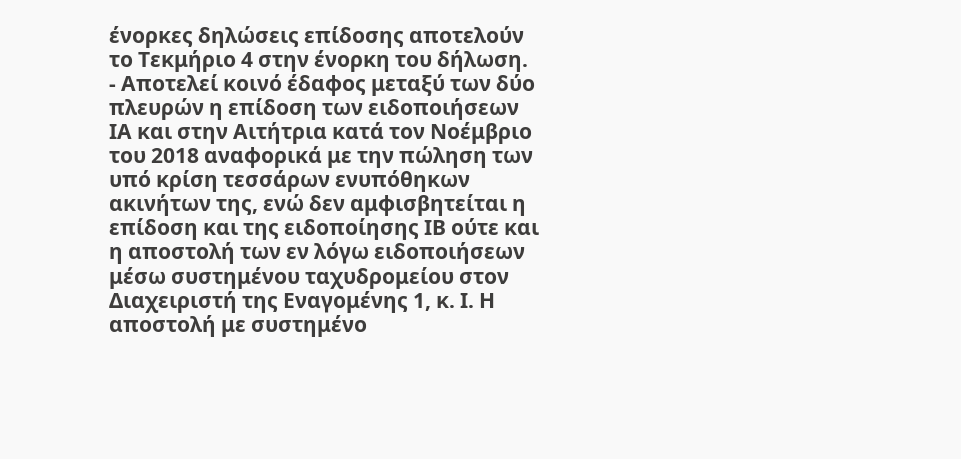ένορκες δηλώσεις επίδοσης αποτελούν το Τεκμήριο 4 στην ένορκη του δήλωση.
- Αποτελεί κοινό έδαφος μεταξύ των δύο πλευρών η επίδοση των ειδοποιήσεων ΙΑ και στην Αιτήτρια κατά τον Νοέμβριο του 2018 αναφορικά με την πώληση των υπό κρίση τεσσάρων ενυπόθηκων ακινήτων της, ενώ δεν αμφισβητείται η επίδοση και της ειδοποίησης ΙΒ ούτε και η αποστολή των εν λόγω ειδοποιήσεων μέσω συστημένου ταχυδρομείου στον Διαχειριστή της Εναγομένης 1, κ. Ι. Η αποστολή με συστημένο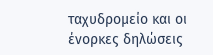ταχυδρομείο και οι ένορκες δηλώσεις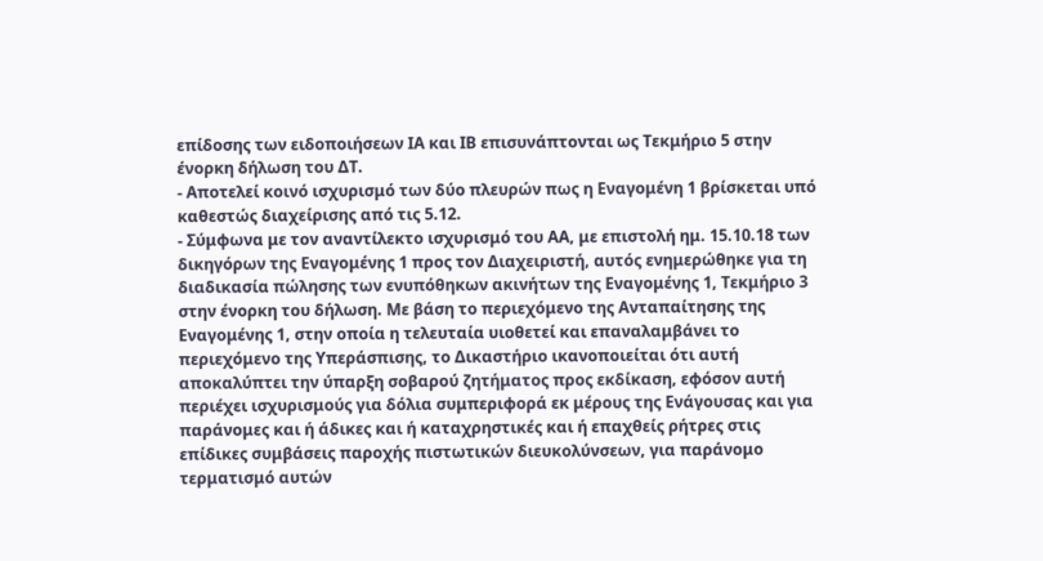επίδοσης των ειδοποιήσεων ΙΑ και ΙΒ επισυνάπτονται ως Τεκμήριο 5 στην ένορκη δήλωση του ΔΤ.
- Αποτελεί κοινό ισχυρισμό των δύο πλευρών πως η Εναγομένη 1 βρίσκεται υπό καθεστώς διαχείρισης από τις 5.12.
- Σύμφωνα με τον αναντίλεκτο ισχυρισμό του ΑΑ, με επιστολή ημ. 15.10.18 των δικηγόρων της Εναγομένης 1 προς τον Διαχειριστή, αυτός ενημερώθηκε για τη διαδικασία πώλησης των ενυπόθηκων ακινήτων της Εναγομένης 1, Τεκμήριο 3 στην ένορκη του δήλωση. Με βάση το περιεχόμενο της Ανταπαίτησης της Εναγομένης 1, στην οποία η τελευταία υιοθετεί και επαναλαμβάνει το περιεχόμενο της Υπεράσπισης, το Δικαστήριο ικανοποιείται ότι αυτή αποκαλύπτει την ύπαρξη σοβαρού ζητήματος προς εκδίκαση, εφόσον αυτή περιέχει ισχυρισμούς για δόλια συμπεριφορά εκ μέρους της Ενάγουσας και για παράνομες και ή άδικες και ή καταχρηστικές και ή επαχθείς ρήτρες στις επίδικες συμβάσεις παροχής πιστωτικών διευκολύνσεων, για παράνομο τερματισμό αυτών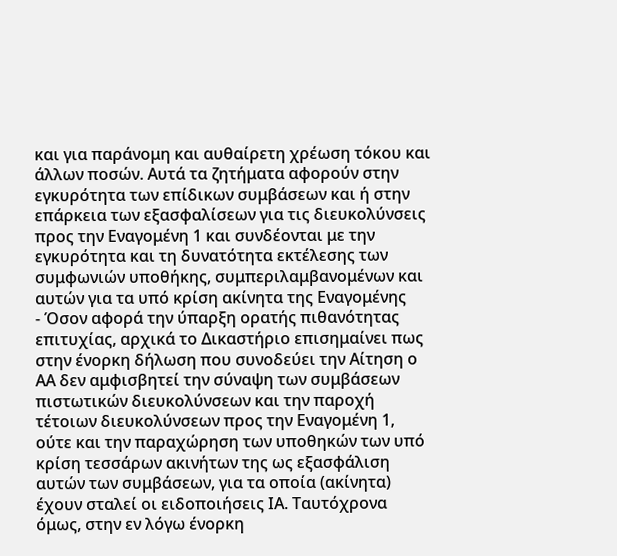και για παράνομη και αυθαίρετη χρέωση τόκου και άλλων ποσών. Αυτά τα ζητήματα αφορούν στην εγκυρότητα των επίδικων συμβάσεων και ή στην επάρκεια των εξασφαλίσεων για τις διευκολύνσεις προς την Εναγομένη 1 και συνδέονται με την εγκυρότητα και τη δυνατότητα εκτέλεσης των συμφωνιών υποθήκης, συμπεριλαμβανομένων και αυτών για τα υπό κρίση ακίνητα της Εναγομένης
- Όσον αφορά την ύπαρξη ορατής πιθανότητας επιτυχίας, αρχικά το Δικαστήριο επισημαίνει πως στην ένορκη δήλωση που συνοδεύει την Αίτηση ο ΑΑ δεν αμφισβητεί την σύναψη των συμβάσεων πιστωτικών διευκολύνσεων και την παροχή τέτοιων διευκολύνσεων προς την Εναγομένη 1, ούτε και την παραχώρηση των υποθηκών των υπό κρίση τεσσάρων ακινήτων της ως εξασφάλιση αυτών των συμβάσεων, για τα οποία (ακίνητα) έχουν σταλεί οι ειδοποιήσεις ΙΑ. Ταυτόχρονα όμως, στην εν λόγω ένορκη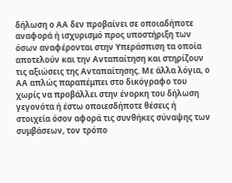δήλωση ο ΑΑ δεν προβαίνει σε οποιαδήποτε αναφορά ή ισχυρισμό προς υποστήριξη των όσων αναφέρονται στην Υπεράσπιση τα οποία αποτελούν και την Ανταπαίτηση και στηρίζουν τις αξιώσεις της Ανταπαίτησης. Με άλλα λόγια, ο ΑΑ απλώς παραπέμπει στο δικόγραφο του χωρίς να προβάλλει στην ένορκη του δήλωση γεγονότα ή έστω οποιεσδήποτε θέσεις ή στοιχεία όσον αφορά τις συνθήκες σύναψης των συμβάσεων, τον τρόπο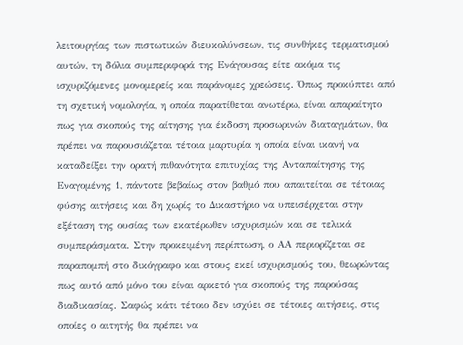λειτουργίας των πιστωτικών διευκολύνσεων, τις συνθήκες τερματισμού αυτών, τη δόλια συμπεριφορά της Ενάγουσας είτε ακόμα τις ισχυριζόμενες μονομερείς και παράνομες χρεώσεις. Όπως προκύπτει από τη σχετική νομολογία, η οποία παρατίθεται ανωτέρω, είναι απαραίτητο πως για σκοπούς της αίτησης για έκδοση προσωρινών διαταγμάτων, θα πρέπει να παρουσιάζεται τέτοια μαρτυρία η οποία είναι ικανή να καταδείξει την ορατή πιθανότητα επιτυχίας της Ανταπαίτησης της Εναγομένης 1, πάντοτε βεβαίως στον βαθμό που απαιτείται σε τέτοιας φύσης αιτήσεις και δη χωρίς το Δικαστήριο να υπεισέρχεται στην εξέταση της ουσίας των εκατέρωθεν ισχυρισμών και σε τελικά συμπεράσματα. Στην προκειμένη περίπτωση, ο ΑΑ περιορίζεται σε παραπομπή στο δικόγραφο και στους εκεί ισχυρισμούς του, θεωρώντας πως αυτό από μόνο του είναι αρκετό για σκοπούς της παρούσας διαδικασίας. Σαφώς κάτι τέτοιο δεν ισχύει σε τέτοιες αιτήσεις, στις οποίες ο αιτητής θα πρέπει να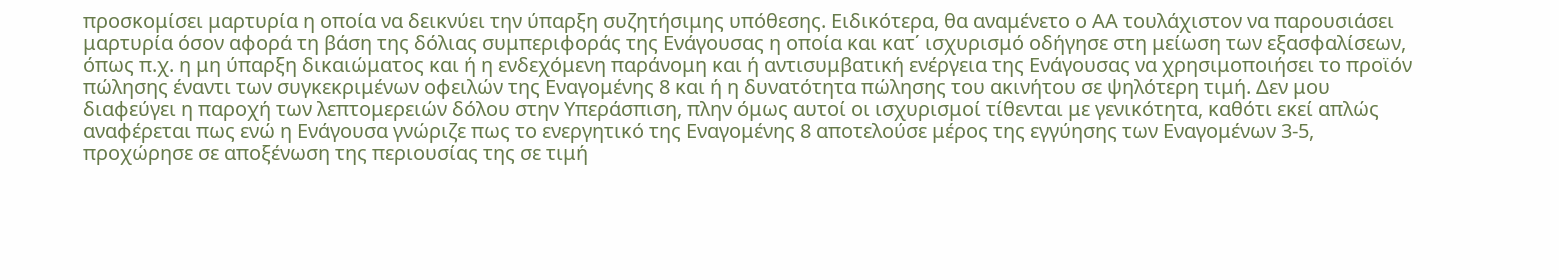προσκομίσει μαρτυρία η οποία να δεικνύει την ύπαρξη συζητήσιμης υπόθεσης. Ειδικότερα, θα αναμένετο ο ΑΑ τουλάχιστον να παρουσιάσει μαρτυρία όσον αφορά τη βάση της δόλιας συμπεριφοράς της Ενάγουσας η οποία και κατ΄ ισχυρισμό οδήγησε στη μείωση των εξασφαλίσεων, όπως π.χ. η μη ύπαρξη δικαιώματος και ή η ενδεχόμενη παράνομη και ή αντισυμβατική ενέργεια της Ενάγουσας να χρησιμοποιήσει το προϊόν πώλησης έναντι των συγκεκριμένων οφειλών της Εναγομένης 8 και ή η δυνατότητα πώλησης του ακινήτου σε ψηλότερη τιμή. Δεν μου διαφεύγει η παροχή των λεπτομερειών δόλου στην Υπεράσπιση, πλην όμως αυτοί οι ισχυρισμοί τίθενται με γενικότητα, καθότι εκεί απλώς αναφέρεται πως ενώ η Ενάγουσα γνώριζε πως το ενεργητικό της Εναγομένης 8 αποτελούσε μέρος της εγγύησης των Εναγομένων 3-5, προχώρησε σε αποξένωση της περιουσίας της σε τιμή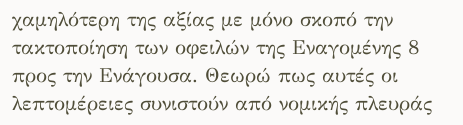χαμηλότερη της αξίας με μόνο σκοπό την τακτοποίηση των οφειλών της Εναγομένης 8 προς την Ενάγουσα. Θεωρώ πως αυτές οι λεπτομέρειες συνιστούν από νομικής πλευράς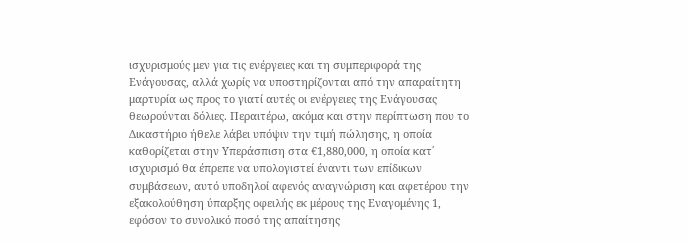ισχυρισμούς μεν για τις ενέργειες και τη συμπεριφορά της Ενάγουσας, αλλά χωρίς να υποστηρίζονται από την απαραίτητη μαρτυρία ως προς το γιατί αυτές οι ενέργειες της Ενάγουσας θεωρούνται δόλιες. Περαιτέρω, ακόμα και στην περίπτωση που το Δικαστήριο ήθελε λάβει υπόψιν την τιμή πώλησης, η οποία καθορίζεται στην Υπεράσπιση στα €1,880,000, η οποία κατ΄ ισχυρισμό θα έπρεπε να υπολογιστεί έναντι των επίδικων συμβάσεων, αυτό υποδηλοί αφενός αναγνώριση και αφετέρου την εξακολούθηση ύπαρξης οφειλής εκ μέρους της Εναγομένης 1, εφόσον το συνολικό ποσό της απαίτησης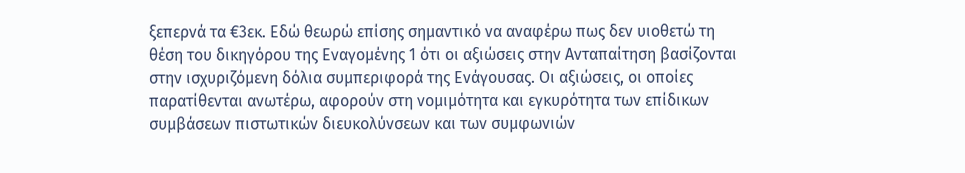ξεπερνά τα €3εκ. Εδώ θεωρώ επίσης σημαντικό να αναφέρω πως δεν υιοθετώ τη θέση του δικηγόρου της Εναγομένης 1 ότι οι αξιώσεις στην Ανταπαίτηση βασίζονται στην ισχυριζόμενη δόλια συμπεριφορά της Ενάγουσας. Οι αξιώσεις, οι οποίες παρατίθενται ανωτέρω, αφορούν στη νομιμότητα και εγκυρότητα των επίδικων συμβάσεων πιστωτικών διευκολύνσεων και των συμφωνιών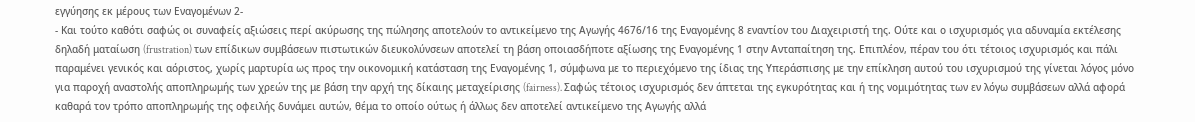εγγύησης εκ μέρους των Εναγομένων 2-
- Και τούτο καθότι σαφώς οι συναφείς αξιώσεις περί ακύρωσης της πώλησης αποτελούν το αντικείμενο της Αγωγής 4676/16 της Εναγομένης 8 εναντίον του Διαχειριστή της. Ούτε και ο ισχυρισμός για αδυναμία εκτέλεσης δηλαδή ματαίωση (frustration) των επίδικων συμβάσεων πιστωτικών διευκολύνσεων αποτελεί τη βάση οποιασδήποτε αξίωσης της Εναγομένης 1 στην Ανταπαίτηση της. Επιπλέον, πέραν του ότι τέτοιος ισχυρισμός και πάλι παραμένει γενικός και αόριστος, χωρίς μαρτυρία ως προς την οικονομική κατάσταση της Εναγομένης 1, σύμφωνα με το περιεχόμενο της ίδιας της Υπεράσπισης με την επίκληση αυτού του ισχυρισμού της γίνεται λόγος μόνο για παροχή αναστολής αποπληρωμής των χρεών της με βάση την αρχή της δίκαιης μεταχείρισης (fairness). Σαφώς τέτοιος ισχυρισμός δεν άπτεται της εγκυρότητας και ή της νομιμότητας των εν λόγω συμβάσεων αλλά αφορά καθαρά τον τρόπο αποπληρωμής της οφειλής δυνάμει αυτών, θέμα το οποίο ούτως ή άλλως δεν αποτελεί αντικείμενο της Αγωγής αλλά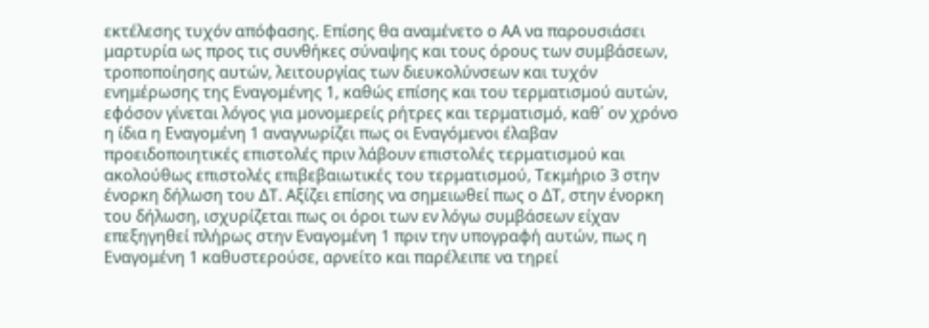εκτέλεσης τυχόν απόφασης. Επίσης θα αναμένετο ο ΑΑ να παρουσιάσει μαρτυρία ως προς τις συνθήκες σύναψης και τους όρους των συμβάσεων, τροποποίησης αυτών, λειτουργίας των διευκολύνσεων και τυχόν ενημέρωσης της Εναγομένης 1, καθώς επίσης και του τερματισμού αυτών, εφόσον γίνεται λόγος για μονομερείς ρήτρες και τερματισμό, καθ΄ ον χρόνο η ίδια η Εναγομένη 1 αναγνωρίζει πως οι Εναγόμενοι έλαβαν προειδοποιητικές επιστολές πριν λάβουν επιστολές τερματισμού και ακολούθως επιστολές επιβεβαιωτικές του τερματισμού, Τεκμήριο 3 στην ένορκη δήλωση του ΔΤ. Αξίζει επίσης να σημειωθεί πως ο ΔΤ, στην ένορκη του δήλωση, ισχυρίζεται πως οι όροι των εν λόγω συμβάσεων είχαν επεξηγηθεί πλήρως στην Εναγομένη 1 πριν την υπογραφή αυτών, πως η Εναγομένη 1 καθυστερούσε, αρνείτο και παρέλειπε να τηρεί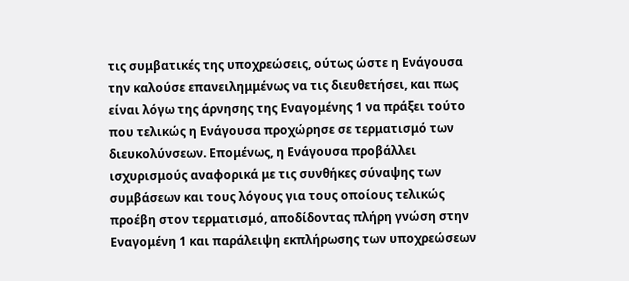τις συμβατικές της υποχρεώσεις, ούτως ώστε η Ενάγουσα την καλούσε επανειλημμένως να τις διευθετήσει, και πως είναι λόγω της άρνησης της Εναγομένης 1 να πράξει τούτο που τελικώς η Ενάγουσα προχώρησε σε τερματισμό των διευκολύνσεων. Επομένως, η Ενάγουσα προβάλλει ισχυρισμούς αναφορικά με τις συνθήκες σύναψης των συμβάσεων και τους λόγους για τους οποίους τελικώς προέβη στον τερματισμό, αποδίδοντας πλήρη γνώση στην Εναγομένη 1 και παράλειψη εκπλήρωσης των υποχρεώσεων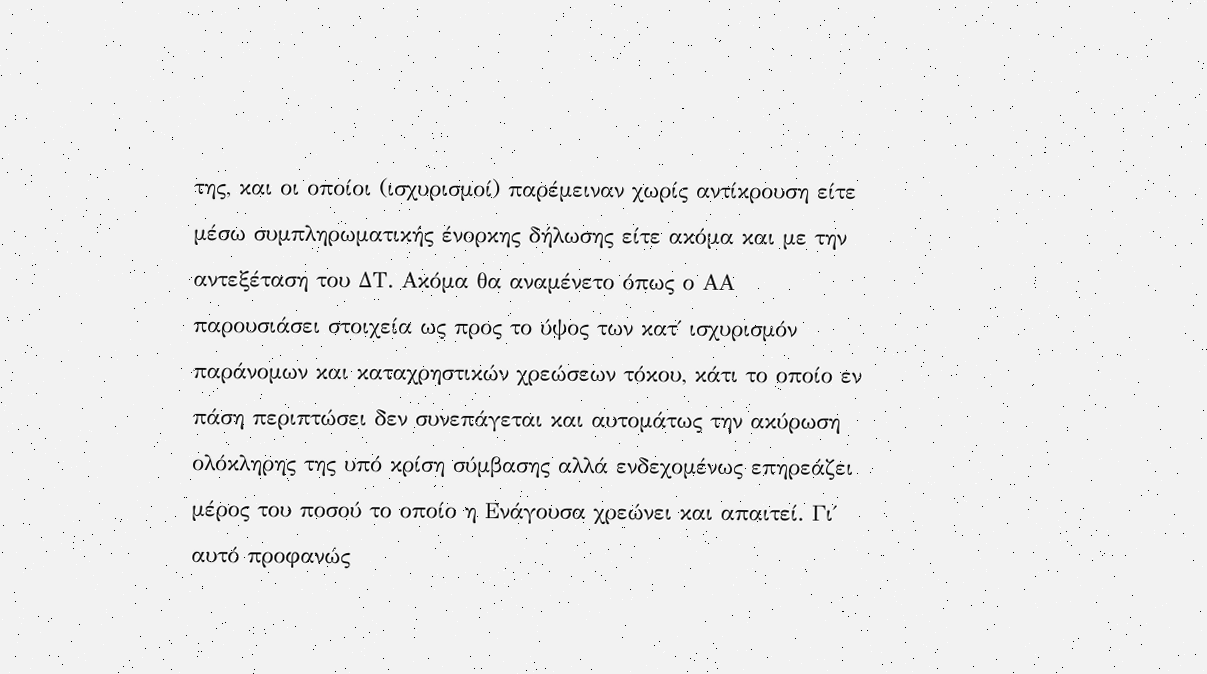της, και οι οποίοι (ισχυρισμοί) παρέμειναν χωρίς αντίκρουση είτε μέσω συμπληρωματικής ένορκης δήλωσης είτε ακόμα και με την αντεξέταση του ΔΤ. Ακόμα θα αναμένετο όπως ο ΑΑ παρουσιάσει στοιχεία ως προς το ύψος των κατ΄ ισχυρισμόν παράνομων και καταχρηστικών χρεώσεων τόκου, κάτι το οποίο εν πάση περιπτώσει δεν συνεπάγεται και αυτομάτως την ακύρωση ολόκληρης της υπό κρίση σύμβασης αλλά ενδεχομένως επηρεάζει μέρος του ποσού το οποίο η Ενάγουσα χρεώνει και απαιτεί. Γι΄ αυτό προφανώς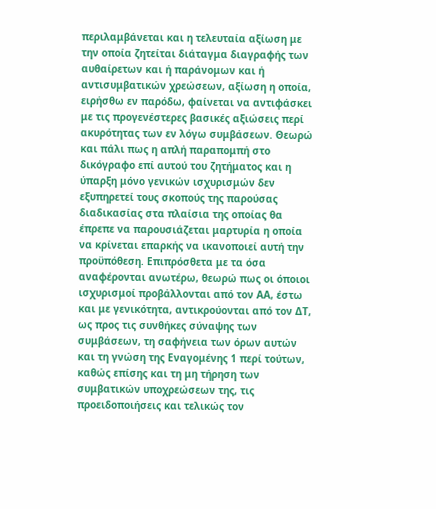περιλαμβάνεται και η τελευταία αξίωση με την οποία ζητείται διάταγμα διαγραφής των αυθαίρετων και ή παράνομων και ή αντισυμβατικών χρεώσεων, αξίωση η οποία, ειρήσθω εν παρόδω, φαίνεται να αντιφάσκει με τις προγενέστερες βασικές αξιώσεις περί ακυρότητας των εν λόγω συμβάσεων. Θεωρώ και πάλι πως η απλή παραπομπή στο δικόγραφο επί αυτού του ζητήματος και η ύπαρξη μόνο γενικών ισχυρισμών δεν εξυπηρετεί τους σκοπούς της παρούσας διαδικασίας στα πλαίσια της οποίας θα έπρεπε να παρουσιάζεται μαρτυρία η οποία να κρίνεται επαρκής να ικανοποιεί αυτή την προϋπόθεση. Επιπρόσθετα με τα όσα αναφέρονται ανωτέρω, θεωρώ πως οι όποιοι ισχυρισμοί προβάλλονται από τον ΑΑ, έστω και με γενικότητα, αντικρούονται από τον ΔΤ, ως προς τις συνθήκες σύναψης των συμβάσεων, τη σαφήνεια των όρων αυτών και τη γνώση της Εναγομένης 1 περί τούτων, καθώς επίσης και τη μη τήρηση των συμβατικών υποχρεώσεων της, τις προειδοποιήσεις και τελικώς τον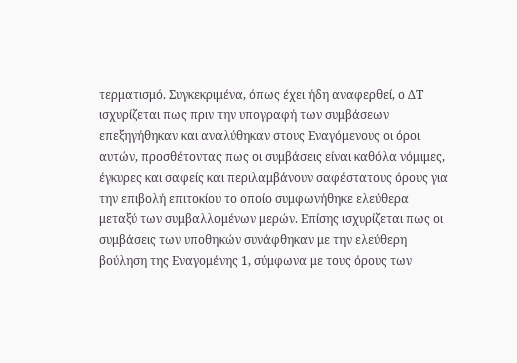τερματισμό. Συγκεκριμένα, όπως έχει ήδη αναφερθεί, ο ΔΤ ισχυρίζεται πως πριν την υπογραφή των συμβάσεων επεξηγήθηκαν και αναλύθηκαν στους Εναγόμενους οι όροι αυτών, προσθέτοντας πως οι συμβάσεις είναι καθόλα νόμιμες, έγκυρες και σαφείς και περιλαμβάνουν σαφέστατους όρους για την επιβολή επιτοκίου το οποίο συμφωνήθηκε ελεύθερα μεταξύ των συμβαλλομένων μερών. Επίσης ισχυρίζεται πως οι συμβάσεις των υποθηκών συνάφθηκαν με την ελεύθερη βούληση της Εναγομένης 1, σύμφωνα με τους όρους των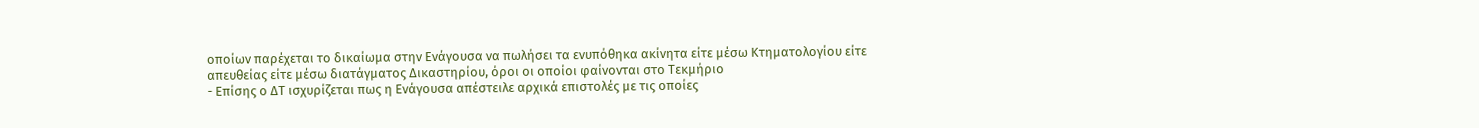οποίων παρέχεται το δικαίωμα στην Ενάγουσα να πωλήσει τα ενυπόθηκα ακίνητα είτε μέσω Κτηματολογίου είτε απευθείας είτε μέσω διατάγματος Δικαστηρίου, όροι οι οποίοι φαίνονται στο Τεκμήριο
- Επίσης ο ΔΤ ισχυρίζεται πως η Ενάγουσα απέστειλε αρχικά επιστολές με τις οποίες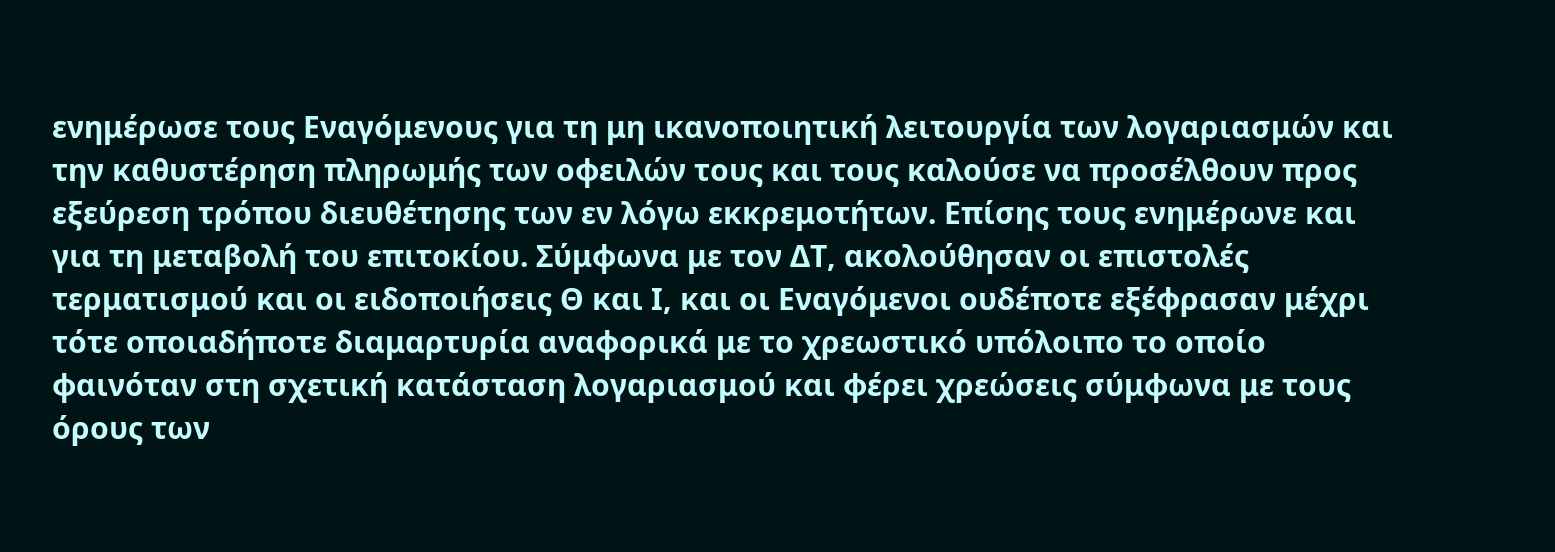ενημέρωσε τους Εναγόμενους για τη μη ικανοποιητική λειτουργία των λογαριασμών και την καθυστέρηση πληρωμής των οφειλών τους και τους καλούσε να προσέλθουν προς εξεύρεση τρόπου διευθέτησης των εν λόγω εκκρεμοτήτων. Επίσης τους ενημέρωνε και για τη μεταβολή του επιτοκίου. Σύμφωνα με τον ΔΤ, ακολούθησαν οι επιστολές τερματισμού και οι ειδοποιήσεις Θ και Ι, και οι Εναγόμενοι ουδέποτε εξέφρασαν μέχρι τότε οποιαδήποτε διαμαρτυρία αναφορικά με το χρεωστικό υπόλοιπο το οποίο φαινόταν στη σχετική κατάσταση λογαριασμού και φέρει χρεώσεις σύμφωνα με τους όρους των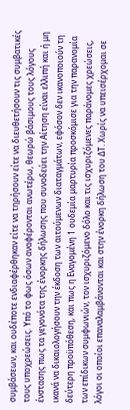συμβάσεων, και ουδέποτε ενδιαφέρθηκαν είτε να τηρήσουν είτε να διευθετήσουν τις συμβατικές τους υποχρεώσεις. Υπό το φως όσων αναφέρονται ανωτέρω, θεωρώ βάσιμους τους λόγους ένστασης πως τα γεγονότα της ένορκης δήλωσης που συνοδεύει την Αίτηση είναι ελλιπή και ή μη ικανά να δικαιολογήσουν την έκδοση των αιτούμενων διαταγμάτων, εφόσον δεν ικανοποιούν τη δεύτερη προϋπόθεση, και πως η Εναγομένη 1 ουδεμία μαρτυρία προσκόμισε για την παρανομία των επίδικων συμφωνιών, τον ισχυριζόμενο δόλο και τις ισχυριζόμενες παράνομες χρεώσεις, λόγοι οι οποίοι επαναλαμβάνονται και στην ένορκη δήλωση του ΔΤ. Χωρίς να υπεισέρχομαι σε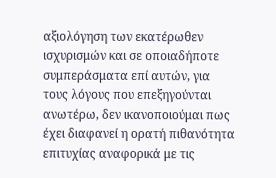αξιολόγηση των εκατέρωθεν ισχυρισμών και σε οποιαδήποτε συμπεράσματα επί αυτών, για τους λόγους που επεξηγούνται ανωτέρω, δεν ικανοποιούμαι πως έχει διαφανεί η ορατή πιθανότητα επιτυχίας αναφορικά με τις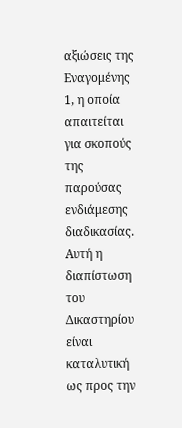αξιώσεις της Εναγομένης 1, η οποία απαιτείται για σκοπούς της παρούσας ενδιάμεσης διαδικασίας. Αυτή η διαπίστωση του Δικαστηρίου είναι καταλυτική ως προς την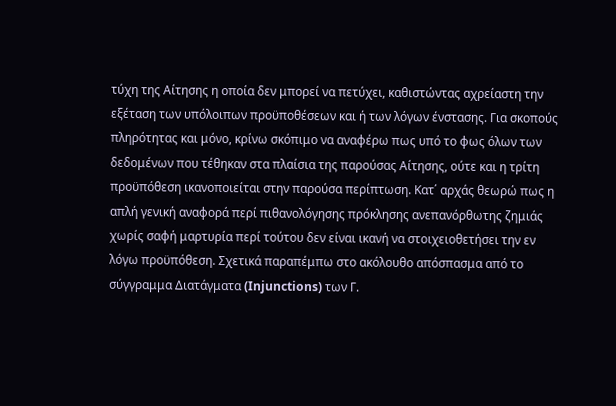τύχη της Αίτησης η οποία δεν μπορεί να πετύχει, καθιστώντας αχρείαστη την εξέταση των υπόλοιπων προϋποθέσεων και ή των λόγων ένστασης. Για σκοπούς πληρότητας και μόνο, κρίνω σκόπιμο να αναφέρω πως υπό το φως όλων των δεδομένων που τέθηκαν στα πλαίσια της παρούσας Αίτησης, ούτε και η τρίτη προϋπόθεση ικανοποιείται στην παρούσα περίπτωση. Κατ΄ αρχάς θεωρώ πως η απλή γενική αναφορά περί πιθανολόγησης πρόκλησης ανεπανόρθωτης ζημιάς χωρίς σαφή μαρτυρία περί τούτου δεν είναι ικανή να στοιχειοθετήσει την εν λόγω προϋπόθεση. Σχετικά παραπέμπω στο ακόλουθο απόσπασμα από το σύγγραμμα Διατάγματα (Injunctions) των Γ.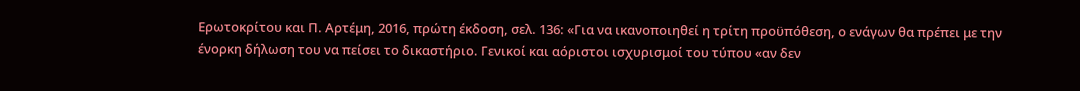Ερωτοκρίτου και Π. Αρτέμη, 2016, πρώτη έκδοση, σελ. 136: «Για να ικανοποιηθεί η τρίτη προϋπόθεση, ο ενάγων θα πρέπει με την ένορκη δήλωση του να πείσει το δικαστήριο. Γενικοί και αόριστοι ισχυρισμοί του τύπου «αν δεν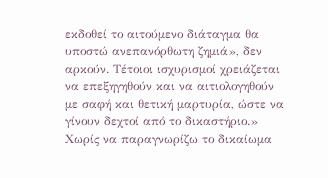εκδοθεί το αιτούμενο διάταγμα θα υποστώ ανεπανόρθωτη ζημιά», δεν αρκούν. Τέτοιοι ισχυρισμοί χρειάζεται να επεξηγηθούν και να αιτιολογηθούν με σαφή και θετική μαρτυρία, ώστε να γίνουν δεχτοί από το δικαστήριο.» Χωρίς να παραγνωρίζω το δικαίωμα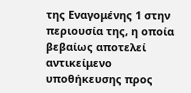της Εναγομένης 1 στην περιουσία της, η οποία βεβαίως αποτελεί αντικείμενο υποθήκευσης προς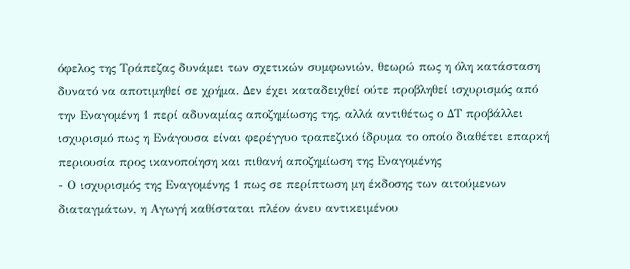όφελος της Τράπεζας δυνάμει των σχετικών συμφωνιών, θεωρώ πως η όλη κατάσταση δυνατό να αποτιμηθεί σε χρήμα. Δεν έχει καταδειχθεί ούτε προβληθεί ισχυρισμός από την Εναγομένη 1 περί αδυναμίας αποζημίωσης της, αλλά αντιθέτως ο ΔΤ προβάλλει ισχυρισμό πως η Ενάγουσα είναι φερέγγυο τραπεζικό ίδρυμα το οποίο διαθέτει επαρκή περιουσία προς ικανοποίηση και πιθανή αποζημίωση της Εναγομένης
- Ο ισχυρισμός της Εναγομένης 1 πως σε περίπτωση μη έκδοσης των αιτούμενων διαταγμάτων, η Αγωγή καθίσταται πλέον άνευ αντικειμένου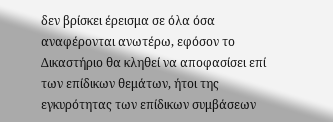δεν βρίσκει έρεισμα σε όλα όσα αναφέρονται ανωτέρω, εφόσον το Δικαστήριο θα κληθεί να αποφασίσει επί των επίδικων θεμάτων, ήτοι της εγκυρότητας των επίδικων συμβάσεων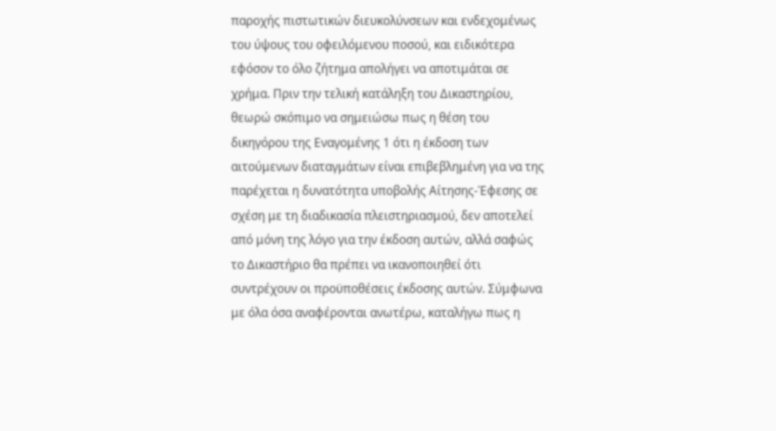παροχής πιστωτικών διευκολύνσεων και ενδεχομένως του ύψους του οφειλόμενου ποσού, και ειδικότερα εφόσον το όλο ζήτημα απολήγει να αποτιμάται σε χρήμα. Πριν την τελική κατάληξη του Δικαστηρίου, θεωρώ σκόπιμο να σημειώσω πως η θέση του δικηγόρου της Εναγομένης 1 ότι η έκδοση των αιτούμενων διαταγμάτων είναι επιβεβλημένη για να της παρέχεται η δυνατότητα υποβολής Αίτησης-Έφεσης σε σχέση με τη διαδικασία πλειστηριασμού, δεν αποτελεί από μόνη της λόγο για την έκδοση αυτών, αλλά σαφώς το Δικαστήριο θα πρέπει να ικανοποιηθεί ότι συντρέχουν οι προϋποθέσεις έκδοσης αυτών. Σύμφωνα με όλα όσα αναφέρονται ανωτέρω, καταλήγω πως η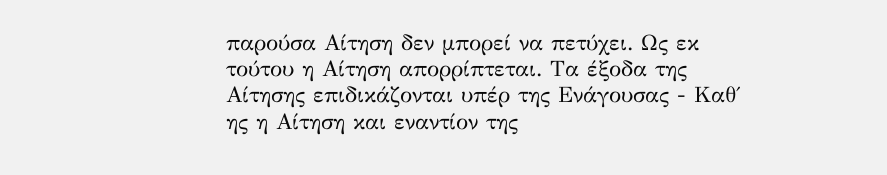παρούσα Αίτηση δεν μπορεί να πετύχει. Ως εκ τούτου η Αίτηση απορρίπτεται. Τα έξοδα της Αίτησης επιδικάζονται υπέρ της Ενάγουσας - Καθ΄ ης η Αίτηση και εναντίον της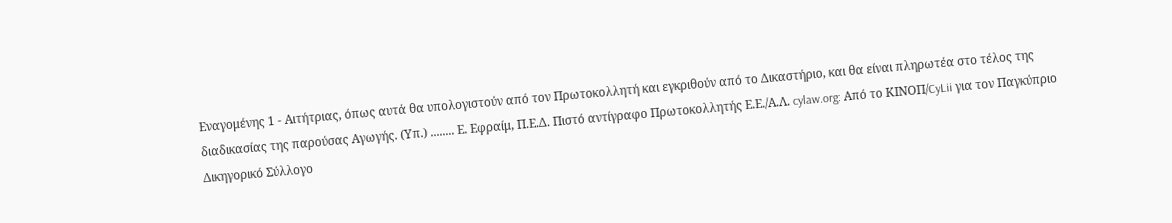Εναγομένης 1 - Αιτήτριας, όπως αυτά θα υπολογιστούν από τον Πρωτοκολλητή και εγκριθούν από το Δικαστήριο, και θα είναι πληρωτέα στο τέλος της διαδικασίας της παρούσας Αγωγής. (Υπ.) ........ Ε. Εφραίμ, Π.Ε.Δ. Πιστό αντίγραφο Πρωτοκολλητής Ε.Ε./Α.Λ. cylaw.org: Από το ΚΙΝOΠ/CyLii για τον Παγκύπριο Δικηγορικό Σύλλογο